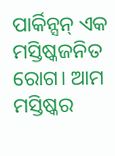ପାର୍କିନ୍ସନ୍ ଏକ ମସ୍ତିଷ୍କଜନିତ ରୋଗ। ଆମ ମସ୍ତିଷ୍କର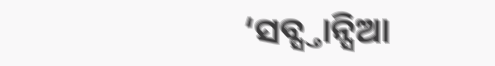‘ସବ୍ସ୍ତାନ୍ସିଆ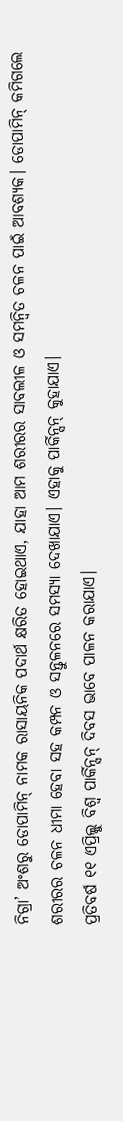ନିଗ୍ରା’ ଅଂଶରୁ ଡୋପାମିନ୍ ନାମକ ରାସାୟନିକ ପଦାର୍ଥ କ୍ଷରିତ ହୋଇଥାଏ, ଯାହା ଆମ ଶରୀରର ସାବଲୀଳ ଓ ସମନ୍ବିତ ଚଳନ ପାଇଁ ଆବଶ୍ୟକ। ଡୋପାମିନ୍ କମିଗଲେ ଶରୀରର ଚଳନ ଧୀମା ହେବା ସହ କମ୍ପନ ଓ ସନ୍ତୁଳନରେ ସମସ୍ୟା ଦେଖାଯାଏ। ଏହାକୁ ପାର୍କିନ୍ସନ୍ କୁହାଯାଏ।
ପ୍ରତିବର୍ଷ ୧୧ ଏପ୍ରିଲ୍କୁ ବିଶ୍ବ ପାର୍କିନ୍ସନ୍ ଦିବସ ଭାବେ ପାଳନ କରାଯାଏ।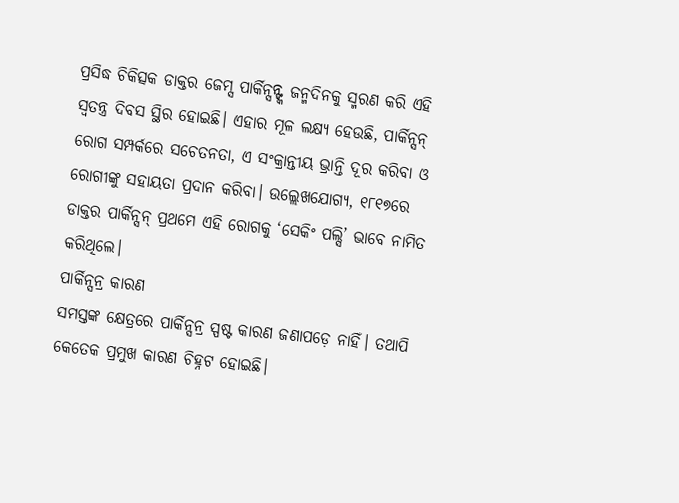ପ୍ରସିଦ୍ଧ ଚିକିତ୍ସକ ଡାକ୍ତର ଜେମ୍ସ ପାର୍କିନ୍ସନ୍ଙ୍କ ଜନ୍ମଦିନକୁ ସ୍ମରଣ କରି ଏହି ସ୍ବତନ୍ତ୍ର ଦିବସ ସ୍ଥିର ହୋଇଛି। ଏହାର ମୂଳ ଲକ୍ଷ୍ୟ ହେଉଛି, ପାର୍କିନ୍ସନ୍ ରୋଗ ସମ୍ପର୍କରେ ସଚେତନତା, ଏ ସଂକ୍ରାନ୍ତୀୟ ଭ୍ରାନ୍ତି ଦୂର କରିବା ଓ ରୋଗୀଙ୍କୁ ସହାୟତା ପ୍ରଦାନ କରିବା। ଉଲ୍ଲେଖଯୋଗ୍ୟ, ୧୮୧୭ରେ ଡାକ୍ତର ପାର୍କିନ୍ସନ୍ ପ୍ରଥମେ ଏହି ରୋଗକୁ ‘ସେକିଂ ପଲ୍ସି’ ଭାବେ ନାମିତ କରିଥିଲେ।
ପାର୍କିନ୍ସନ୍ର କାରଣ
ସମସ୍ତଙ୍କ କ୍ଷେତ୍ରରେ ପାର୍କିନ୍ସନ୍ର ସ୍ପଷ୍ଟ କାରଣ ଜଣାପଡ଼େ ନାହିଁ। ତଥାପି କେତେକ ପ୍ରମୁଖ କାରଣ ଚିହ୍ନଟ ହୋଇଛି।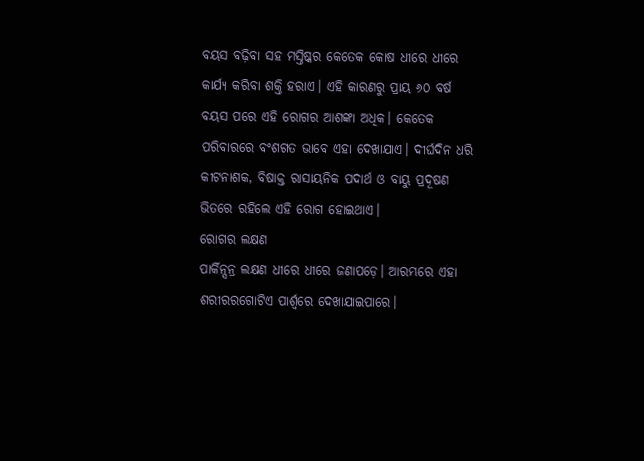ବୟସ ବଢ଼ିବା ସହ ମସ୍ତିଷ୍କର କେତେକ କୋଷ ଧୀରେ ଧୀରେ କାର୍ଯ୍ୟ କରିବା ଶକ୍ତି ହରାଏ। ଏହି କାରଣରୁ ପ୍ରାୟ ୬୦ ବର୍ଷ ବୟସ ପରେ ଏହି ରୋଗର ଆଶଙ୍କା ଅଧିକ। କେତେକ ପରିବାରରେ ବଂଶଗତ ଭାବେ ଏହା ଦେଖାଯାଏ। ଦୀର୍ଘଦିନ ଧରି କୀଟନାଶକ, ବିଷାକ୍ତ ରାସାୟନିକ ପଦାର୍ଥ ଓ ବାୟୁ ପ୍ରଦୂଷଣ ଭିତରେ ରହିଲେ ଏହି ରୋଗ ହୋଇଥାଏ।
ରୋଗର ଲକ୍ଷଣ
ପାର୍କିନ୍ସନ୍ର ଲକ୍ଷଣ ଧୀରେ ଧୀରେ ଜଣାପଡ଼େ। ଆରମ୍ଭରେ ଏହା ଶରୀରରଗୋଟିଏ ପାର୍ଶ୍ବରେ ଦେଖାଯାଇପାରେ।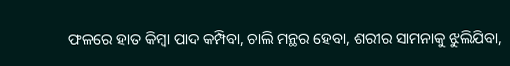ଫଳରେ ହାତ କିମ୍ବା ପାଦ କମ୍ପିବା, ଚାଲି ମନ୍ଥର ହେବା, ଶରୀର ସାମନାକୁ ଝୁଲିଯିବା,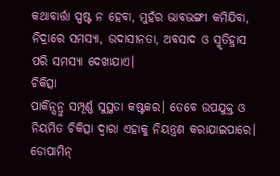କଥାବାର୍ତ୍ତା ସ୍ପଷ୍ଟ ନ ହେବା, ମୁହଁର ଭାବଭଙ୍ଗୀ କମିଯିବା, ନିଦ୍ରାରେ ସମସ୍ୟା, ଉଦାସୀନତା, ଅବସାଦ ଓ ସ୍ମୃତିହ୍ରାସ ପରି ସମସ୍ୟା ଦେଖାଯାଏ।
ଚିକିତ୍ସା
ପାର୍କିନ୍ସନ୍ରୁ ସମ୍ପୂର୍ଣ୍ଣ ସୁସ୍ଥତା କଷ୍ଟକର। ତେବେ ଉପଯୁକ୍ତ ଓ ନିୟମିତ ଚିକିତ୍ସା ଦ୍ବାରା ଏହାକୁ ନିୟନ୍ତ୍ରଣ କରାଯାଇପାରେ। ଡୋପାମିନ୍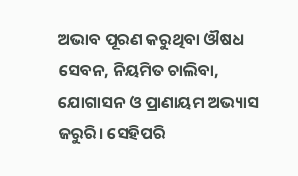ଅଭାବ ପୂରଣ କରୁଥିବା ଔଷଧ ସେବନ, ନିୟମିତ ଚାଲିବା, ଯୋଗାସନ ଓ ପ୍ରାଣାୟମ ଅଭ୍ୟାସ ଜରୁରି। ସେହିପରି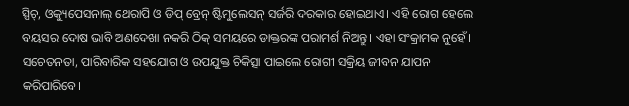ସ୍ପିଚ୍, ଓକ୍ୟୁପେସନାଲ୍ ଥେରାପି ଓ ଡିପ୍ ବ୍ରେନ୍ ଷ୍ଟିମୁଲେସନ୍ ସର୍ଜରି ଦରକାର ହୋଇଥାଏ। ଏହି ରୋଗ ହେଲେ ବୟସର ଦୋଷ ଭାବି ଅଣଦେଖା ନକରି ଠିକ୍ ସମୟରେ ଡାକ୍ତରଙ୍କ ପରାମର୍ଶ ନିଅନ୍ତୁ। ଏହା ସଂକ୍ରାମକ ନୁହେଁ। ସଚେତନତା, ପାରିବାରିକ ସହଯୋଗ ଓ ଉପଯୁକ୍ତ ଚିକିତ୍ସା ପାଇଲେ ରୋଗୀ ସକ୍ରିୟ ଜୀବନ ଯାପନ କରିପାରିବେ।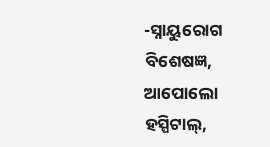-ସ୍ନାୟୁରୋଗ ବିଶେଷଜ୍ଞ, ଆପୋଲୋ ହସ୍ପିଟାଲ୍,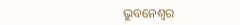ଭୁବନେଶ୍ବର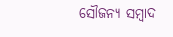ସୌଜନ୍ୟ ସମ୍ବାଦ